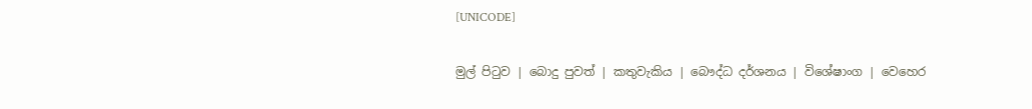[UNICODE]

මුල් පිටුව | බොදු පුවත් | කතුවැකිය | බෞද්ධ දර්ශනය | විශේෂාංග | වෙහෙර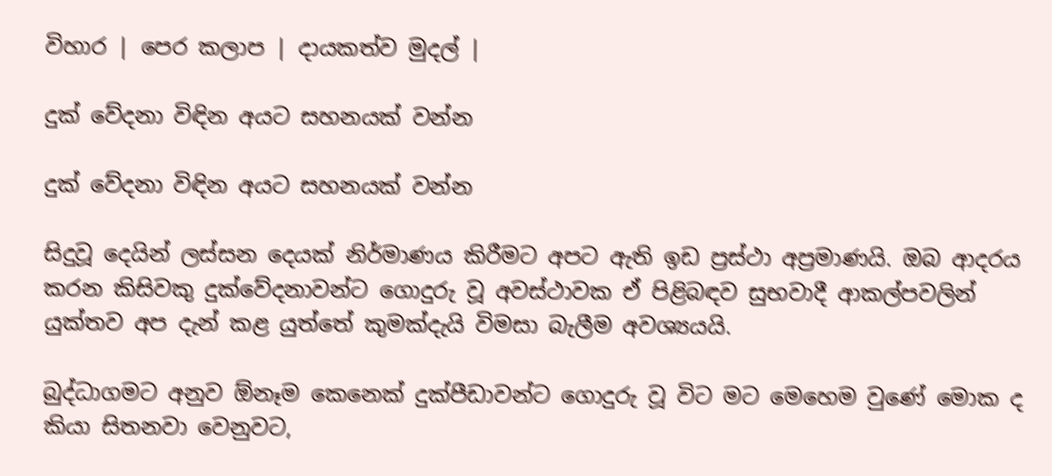විහාර | පෙර කලාප | දායකත්ව මුදල් |

දුක් වේදනා විඳින අයට සහනයක් වන්න

දුක් වේදනා විඳින අයට සහනයක් වන්න

සිදුවූ දෙයින් ලස්සන දෙයක් නිර්මාණය කිරීමට අපට ඇති ඉඩ ප්‍රස්ථා අප්‍රමාණයි. ඔබ ආදරය කරන කිසිවකු දුක්වේදනාවන්ට ගොදුරු වූ අවස්ථාවක ඒ පිළිබඳව සුභවාදී ආකල්පවලින් යුක්තව අප දැන් කළ යුත්තේ කුමක්දැයි විමසා බැලීම අවශ්‍යයයි.

බුද්ධාගමට අනුව ඕනෑම කෙනෙක් දුක්පීඩාවන්ට ගොදුරු වූ විට මට මෙහෙම වුණේ මොක ද කියා සිතනවා වෙනුවට,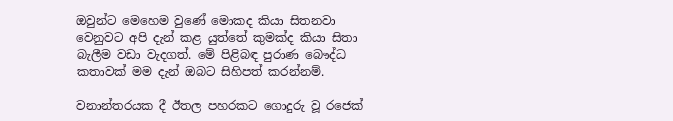ඔවුන්ට මෙහෙම වුණේ මොකද කියා සිතනවා වෙනුවට අපි දැන් කළ යුත්තේ කුමක්ද කියා සිතා බැලීම වඩා වැදගත්. මේ පිළිබඳ පුරාණ බෞද්ධ කතාවක් මම දැන් ඔබට සිහිපත් කරන්නම්.

වනාන්තරයක දී ඊතල පහරකට ගොදුරු වූ රජෙක්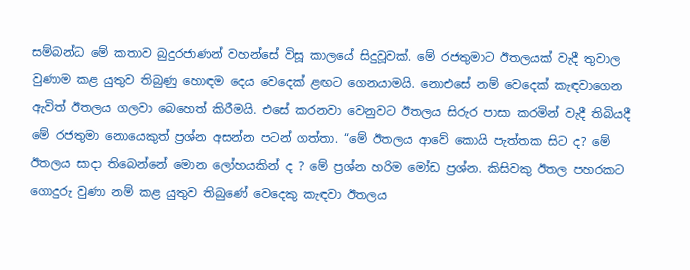සම්බන්ධ මේ කතාව බුදුරජාණන් වහන්සේ විසූ කාලයේ සිදුවූවක්. මේ රජතුමාට ඊතලයක් වැදී තුවාල වුණාම කළ යුතුව තිබුණු හොඳම දෙය වෙදෙක් ළඟට ගෙනයාමයි. නොඑසේ නම් වෙදෙක් කැඳවාගෙන ඇවිත් ඊතලය ගලවා බෙහෙත් කිරීමයි. එසේ කරනවා වෙනුවට ඊතලය සිරුර පාසා කරමින් වැදී තිබියදී මේ රජතුමා නොයෙකුත් ප්‍රශ්න අසන්න පටන් ගත්තා. “මේ ඊතලය ආවේ කොයි පැත්තක සිට ද? මේ ඊතලය සාදා තිබෙන්නේ මොන ලෝහයකින් ද ? මේ ප්‍රශ්න හරිම මෝඩ ප්‍රශ්න. කිසිවකු ඊතල පහරකට ගොදුරු වුණා නම් කළ යුතුව තිබුණේ වෙදෙකු කැඳවා ඊතලය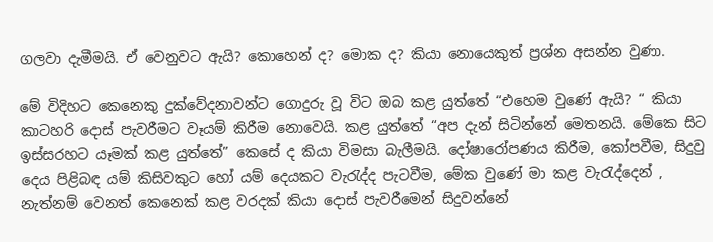ගලවා දැමීමයි. ඒ වෙනුවට ඇයි? කොහෙන් ද? මොක ද? කියා නොයෙකුත් ප්‍රශ්න අසන්න වුණා.

මේ විදිහට කෙනෙකු දුක්වේදනාවන්ට ගොදුරු වූ විට ඔබ කළ යුත්තේ “එහෙම වුණේ ඇයි? “ කියා කාටහරි දොස් පැවරීමට වෑයම් කිරීම නොවෙයි. කළ යුත්තේ “අප දැන් සිටින්නේ මෙතනයි. මේකෙ සිට ඉස්සරහට යෑමක් කළ යුත්තේ” කෙසේ ද කියා විමසා බැලීමයි. දෝෂාරෝපණය කිරීම, කෝපවීම, සිදුවු දෙය පිළිබඳ යම් කිසිවකුට හෝ යම් දෙයකට වැරැද්ද පැටවීම, මේක වුණේ මා කළ වැරැද්දෙන් , නැත්නම් වෙනත් කෙනෙක් කළ වරදක් කියා දොස් පැවරීමෙන් සිදුවන්නේ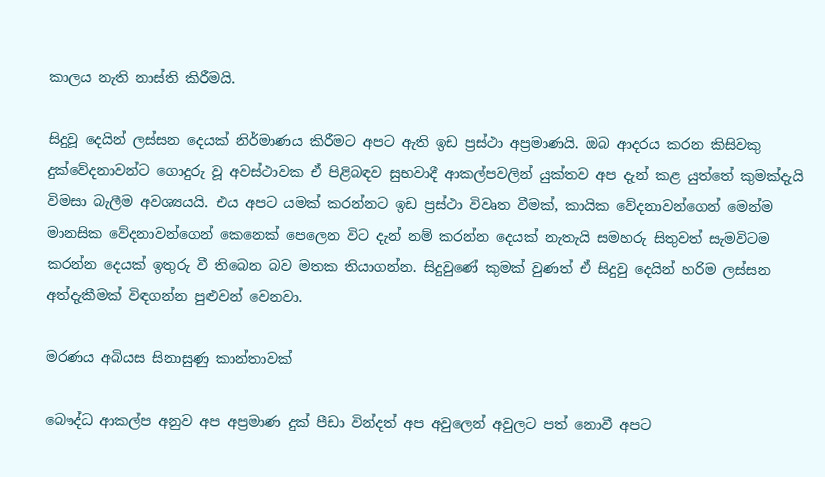කාලය නැති නාස්ති කිරීමයි.

සිදුවූ දෙයින් ලස්සන දෙයක් නිර්මාණය කිරීමට අපට ඇති ඉඩ ප්‍රස්ථා අප්‍රමාණයි. ඔබ ආදරය කරන කිසිවකු දුක්වේදනාවන්ට ගොදුරු වූ අවස්ථාවක ඒ පිළිබඳව සුභවාදී ආකල්පවලින් යුක්තව අප දැන් කළ යුත්තේ කුමක්දැයි විමසා බැලීම අවශ්‍යයයි. එය අපට යමක් කරන්නට ඉඩ ප්‍රස්ථා විවෘත වීමක්, කායික වේදනාවන්ගෙන් මෙන්ම මානසික වේදනාවන්ගෙන් කෙනෙක් පෙලෙන විට දැන් නම් කරන්න දෙයක් නැතැයි සමහරු සිතුවත් සැමවිටම කරන්න දෙයක් ඉතුරු වී තිබෙන බව මතක තියාගන්න. සිදුවුණේ කුමක් වුණත් ඒ සිදුවු දෙයින් හරිම ලස්සන අත්දැකීමක් විඳගන්න පුළුවන් වෙනවා.

මරණය අබියස සිනාසුණු කාන්තාවක්

බෞද්ධ ආකල්ප අනුව අප අප්‍රමාණ දුක් පීඩා වින්දත් අප අවුලෙන් අවුලට පත් නොවී අපට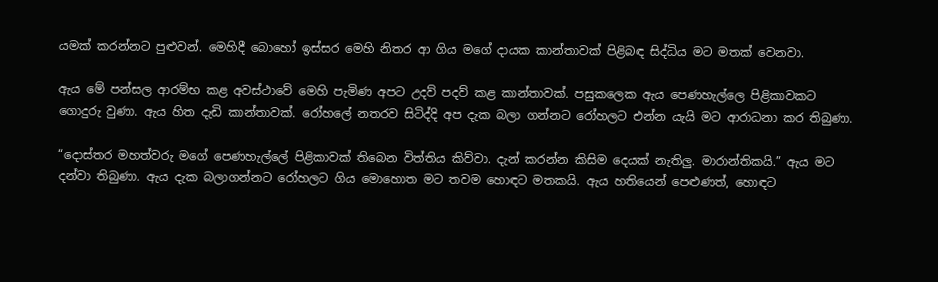යමක් කරන්නට පුළුවන්. මෙහිදී බොහෝ ඉස්සර මෙහි නිතර ආ ගිය මගේ දායක කාන්තාවක් පිළිබඳ සිද්ධිය මට මතක් වෙනවා.

ඇය මේ පන්සල ආරම්භ කළ අවස්ථාවේ මෙහි පැමිණ අපට උදව් පදව් කළ කාන්තාවක්. පසුකලෙක ඇය පෙණහැල්ලෙ පිළිකාවකට ගොදුරු වුණා. ඇය හිත දැඩි කාන්තාවක්. රෝහලේ නතරව සිටිද්දි අප දැක බලා ගන්නට රෝහලට එන්න යැයි මට ආරාධනා කර තිබුණා.

“දොස්තර මහත්වරු මගේ පෙණහැල්ලේ පිළිකාවක් තිබෙන විත්තිය කිව්වා. දැන් කරන්න කිසිම දෙයක් නැතිලු. මාරාන්තිකයි.” ඇය මට දන්වා තිබුණා. ඇය දැක බලාගන්නට රෝහලට ගිය මොහොත මට තවම හොඳට මතකයි. ඇය හතියෙන් පෙළුණත්, හොඳට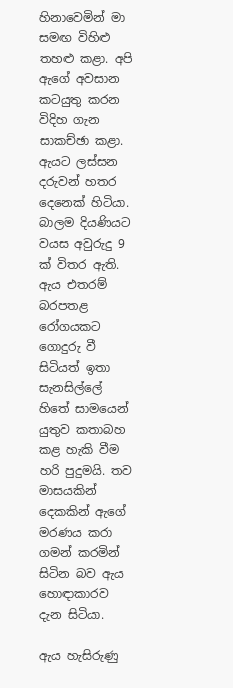හිනාවෙමින් මා සමඟ විහිළු තහළු කළා. අපි ඇගේ අවසාන කටයුතු කරන විදිහ ගැන සාකච්ඡා කළා. ඇයට ලස්සන දරුවන් හතර දෙනෙක් හිටියා. බාලම දියණියට වයස අවුරුදු 9 ක් විතර ඇති. ඇය එතරම් බරපතළ රෝගයකට ගොදුරු වී සිටියත් ඉතා සැනසිල්ලේ හිතේ සාමයෙන් යුතුව කතාබහ කළ හැකි වීම හරි පුදුමයි. තව මාසයකින් දෙකකින් ඇගේ මරණය කරා ගමන් කරමින් සිටින බව ඇය හොඳාකාරව දැන සිටියා.

ඇය හැසිරුණු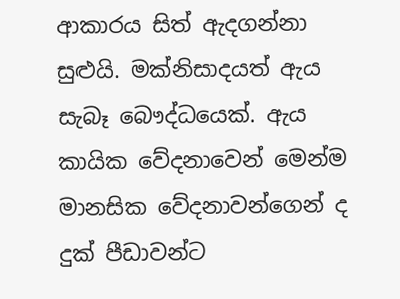ආකාරය සිත් ඇදගන්නා සුළුයි. මක්නිසාදයත් ඇය සැබෑ බෞද්ධයෙක්. ඇය කායික වේදනාවෙන් මෙන්ම මානසික වේදනාවන්ගෙන් ද දුක් පීඩාවන්ට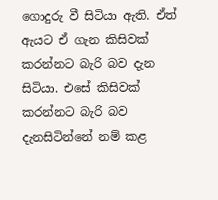ගොදුරු වී සිටියා ඇති. ඒත් ඇයට ඒ ගැන කිසිවක් කරන්නට බැරි බව දැන සිටියා. එසේ කිසිවක් කරන්නට බැරි බව දැනසිටින්නේ නම් කළ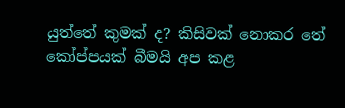යුත්තේ කුමක් ද? කිසිවක් නොකර තේ කෝප්පයක් බීමයි අප කළ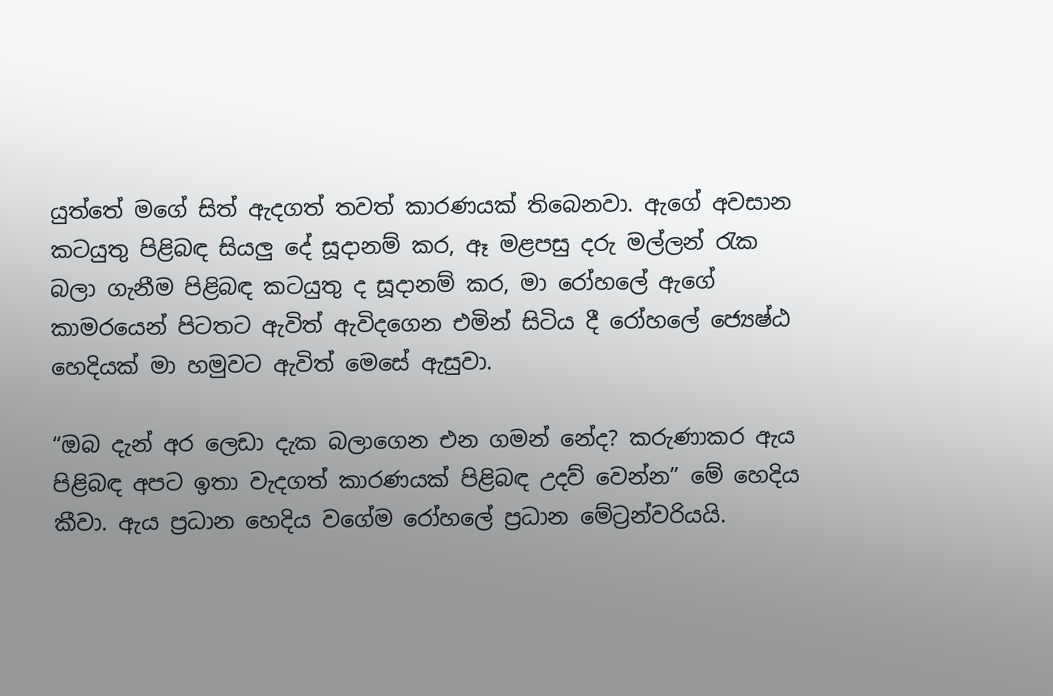යුත්තේ මගේ සිත් ඇදගත් තවත් කාරණයක් තිබෙනවා. ඇගේ අවසාන කටයුතු පිළිබඳ සියලු දේ සූදානම් කර, ඈ මළපසු දරු මල්ලන් රැක බලා ගැනීම පිළිබඳ කටයුතු ද සූදානම් කර, මා රෝහලේ ඇගේ කාමරයෙන් පිටතට ඇවිත් ඇවිදගෙන එමින් සිටිය දී රෝහලේ ජ්‍යෙෂ්ඨ හෙදියක් මා හමුවට ඇවිත් මෙසේ ඇසුවා.

“ඔබ දැන් අර ලෙඩා දැක බලාගෙන එන ගමන් නේද? කරුණාකර ඇය පිළිබඳ අපට ඉතා වැදගත් කාරණයක් පිළිබඳ උදව් වෙන්න” මේ හෙදිය කීවා. ඇය ප්‍රධාන හෙදිය වගේම රෝහලේ ප්‍රධාන මේට්‍රන්වරියයි.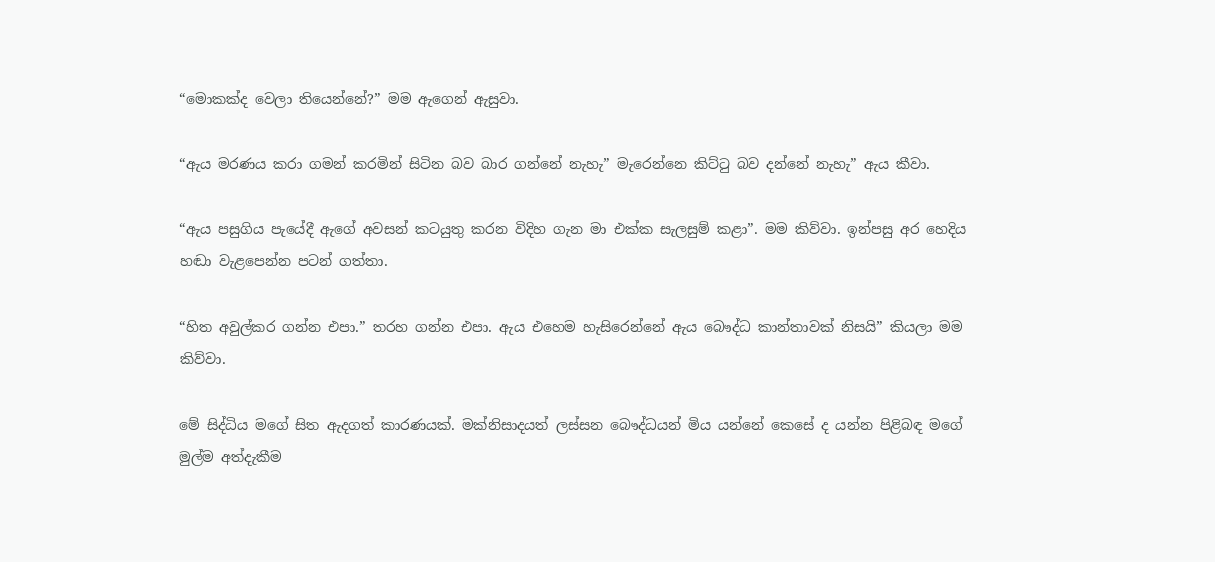“මොකක්ද වෙලා තියෙන්නේ?” මම ඇගෙන් ඇසුවා.

“ඇය මරණය කරා ගමන් කරමින් සිටින බව බාර ගන්නේ නැහැ” මැරෙන්නෙ කිට්ටු බව දන්නේ නැහැ” ඇය කීවා.

“ඇය පසුගිය පැයේදී ඇගේ අවසන් කටයුතු කරන විදිහ ගැන මා එක්ක සැලසුම් කළා”. මම කිව්වා. ඉන්පසු අර හෙදිය හඬා වැළපෙන්න පටන් ගත්තා.

“හිත අවුල්කර ගන්න එපා.” තරහ ගන්න එපා. ඇය එහෙම හැසිරෙන්නේ ඇය බෞද්ධ කාන්තාවක් නිසයි” කියලා මම කිව්වා.

මේ සිද්ධිය මගේ සිත ඇදගත් කාරණයක්. මක්නිසාදයත් ලස්සන බෞද්ධයන් මිය යන්නේ කෙසේ ද යන්න පිළිබඳ මගේ මුල්ම අත්දැකීම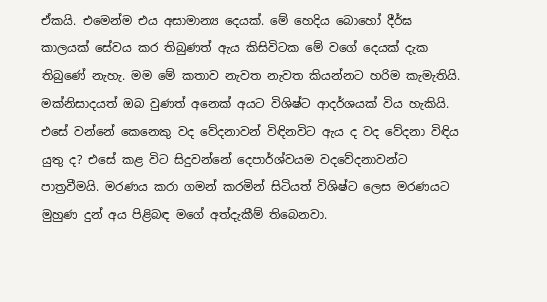ඒකයි. එමෙන්ම එය අසාමාන්‍ය දෙයක්. මේ හෙදිය බොහෝ දීර්ඝ කාලයක් සේවය කර තිබුණත් ඇය කිසිවිටක මේ වගේ දෙයක් දැක තිබුණේ නැහැ. මම මේ කතාව නැවත නැවත කියන්නට හරිම කැමැතියි. මක්නිසාදයත් ඔබ වුණත් අනෙක් අයට විශිෂ්ට ආදර්ශයක් විය හැකියි. එසේ වන්නේ කෙනෙකු වද වේදනාවන් විඳිනවිට ඇය ද වද වේදනා විඳිය යුතු ද? එසේ කළ විට සිදුවන්නේ දෙපාර්ශ්වයම වදවේදනාවන්ට පාත්‍රවීමයි. මරණය කරා ගමන් කරමින් සිටියත් විශිෂ්ට ලෙස මරණයට මුහුණ දුන් අය පිළිබඳ මගේ අත්දැකීම් තිබෙනවා.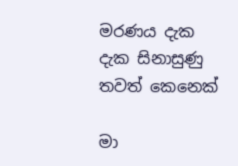මරණය දැක දැක සිනාසුණු තවත් කෙනෙක්

මා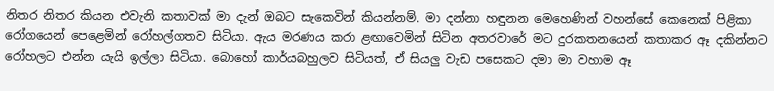නිතර නිතර කියන එවැනි කතාවක් මා දැන් ඔබට සැකෙවින් කියන්නම්. මා දන්නා හඳුනන මෙහෙණින් වහන්සේ කෙනෙක් පිළිකා රෝගයෙන් පෙළෙමින් රෝහල්ගතව සිටියා. ඇය මරණය කරා ළඟාවෙමින් සිටින අතරවාරේ මට දුරකතනයෙන් කතාකර ඈ දකින්නට රෝහලට එන්න යැයි ඉල්ලා සිටියා. බොහෝ කාර්යබහුලව සිටියත්, ඒ සියලු වැඩ පසෙකට දමා මා වහාම ඈ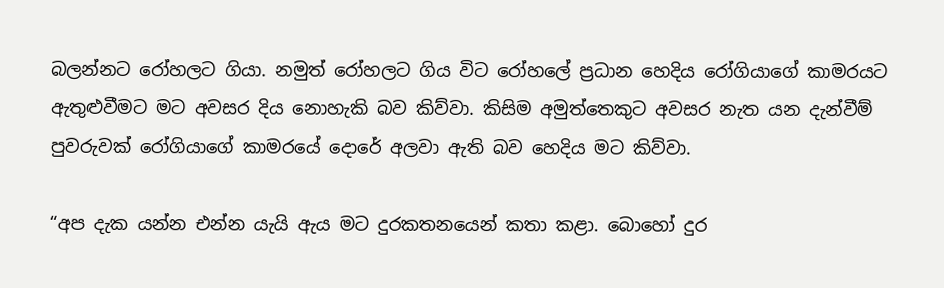බලන්නට රෝහලට ගියා. නමුත් රෝහලට ගිය විට රෝහලේ ප්‍රධාන හෙදිය රෝගියාගේ කාමරයට ඇතුළුවීමට මට අවසර දිය නොහැකි බව කිව්වා. කිසිම අමුත්තෙකුට අවසර නැත යන දැන්වීම් පුවරුවක් රෝගියාගේ කාමරයේ දොරේ අලවා ඇති බව හෙදිය මට කිව්වා.

“අප දැක යන්න එන්න යැයි ඇය මට දුරකතනයෙන් කතා කළා. බොහෝ දුර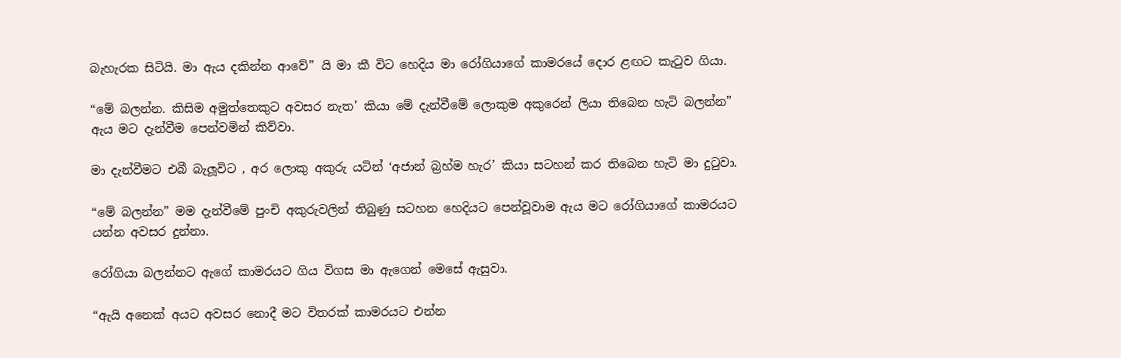බැහැරක සිටියි. මා ඇය දකින්න ආවේ” යි මා කී විට හෙදිය මා රෝගියාගේ කාමරයේ දොර ළඟට කැටුව ගියා.

“මේ බලන්න. කිසිම අමුත්තෙකුට අවසර නැත’ කියා මේ දැන්වීමේ ලොකුම අකුරෙන් ලියා තිබෙන හැටි බලන්න” ඇය මට දැන්වීම පෙන්වමින් කිව්වා.

මා දැන්වීමට එබී බැලූවිට , අර ලොකු අකුරු යටින් ‘අජාන් බ්‍රහ්ම හැර’ කියා සටහන් කර තිබෙන හැටි මා දුටුවා.

“මේ බලන්න” මම දැන්වීමේ පුංචි අකුරුවලින් තිබුණු සටහන හෙදියට පෙන්වූවාම ඇය මට රෝගියාගේ කාමරයට යන්න අවසර දුන්නා.

රෝගියා බලන්නට ඇගේ කාමරයට ගිය විගස මා ඇගෙන් මෙසේ ඇසුවා.

“ඇයි අනෙක් අයට අවසර නොදී මට විතරක් කාමරයට එන්න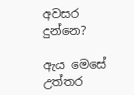අවසර දුන්නෙ?

ඇය මෙසේ උත්තර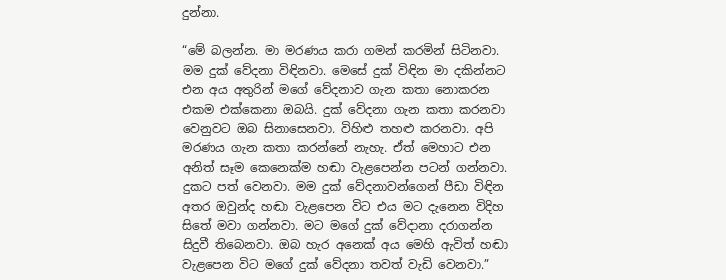දුන්නා.

“මේ බලන්න. මා මරණය කරා ගමන් කරමින් සිටිනවා. මම දුක් වේදනා විඳිනවා. මෙසේ දුක් විඳින මා දකින්නට එන අය අතුරින් මගේ වේදනාව ගැන කතා නොකරන එකම එක්කෙනා ඔබයි. දුක් වේදනා ගැන කතා කරනවා වෙනුවට ඔබ සිනාසෙනවා. විහිළු තහළු කරනවා. අපි මරණය ගැන කතා කරන්නේ නැහැ. ඒත් මෙහාට එන අනිත් සෑම කෙනෙක්ම හඬා වැළපෙන්න පටන් ගන්නවා. දුකට පත් වෙනවා. මම දුක් වේදනාවන්ගෙන් පීඩා විඳින අතර ඔවුන්ද හඬා වැළපෙන විට එය මට දැනෙන විදිහ සිතේ මවා ගන්නවා. මට මගේ දුක් වේදානා දරාගන්න සිදුවී තිබෙනවා. ඔබ හැර අනෙක් අය මෙහි ඇවිත් හඬා වැළපෙන විට මගේ දුක් වේදනා තවත් වැඩි වෙනවා.”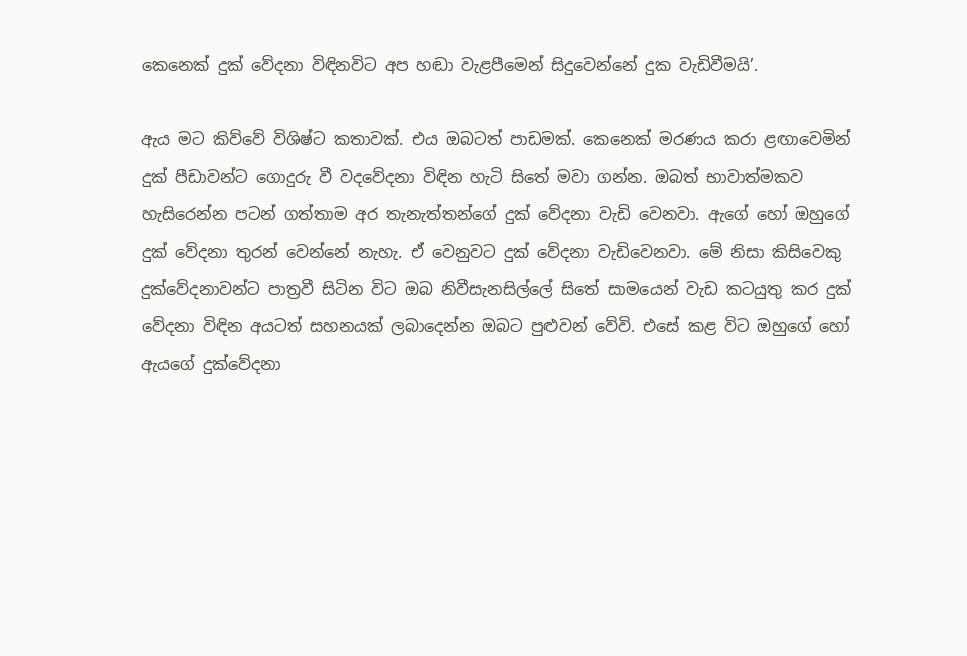කෙනෙක් දුක් වේදනා විඳිනවිට අප හඬා වැළපීමෙන් සිදුවෙන්නේ දුක වැඩිවීමයි’.

ඇය මට කිව්වේ විශිෂ්ට කතාවක්. එය ඔබටත් පාඩමක්. කෙනෙක් මරණය කරා ළඟාවෙමින් දුක් පීඩාවන්ට ගොදුරු වී වදවේදනා විඳින හැටි සිතේ මවා ගන්න. ඔබත් භාවාත්මකව හැසිරෙන්න පටන් ගත්තාම අර තැනැත්තන්ගේ දුක් වේදනා වැඩි වෙනවා. ඇගේ හෝ ඔහුගේ දුක් වේදනා තුරන් වෙන්නේ නැහැ. ඒ වෙනුවට දුක් වේදනා වැඩිවෙනවා. මේ නිසා කිසිවෙකු දුක්වේදනාවන්ට පාත්‍රවී සිටින විට ඔබ නිවීසැනසිල්ලේ සිතේ සාමයෙන් වැඩ කටයුතු කර දුක් වේදනා විඳින අයටත් සහනයක් ලබාදෙන්න ඔබට පුළුවන් වේවි. එසේ කළ විට ඔහුගේ හෝ ඇයගේ දුක්වේදනා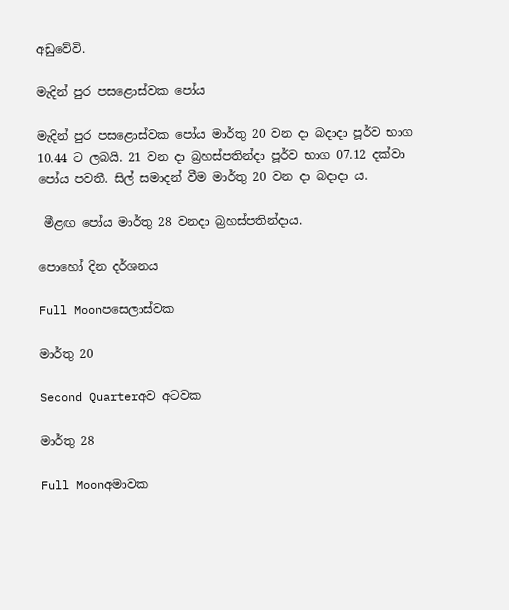අඩුවේවි.

මැදින් පුර පසළොස්වක පෝය

මැදින් පුර පසළොස්වක පෝය මාර්තු 20 වන දා බදාදා පූර්ව භාග 10.44 ට ලබයි. 21 වන දා බ්‍රහස්පතින්දා පූර්ව භාග 07.12 දක්වා පෝය පවතී. සිල් සමාදන් වීම මාර්තු 20 වන දා බදාදා ය.

 මීළඟ පෝය මාර්තු 28 වනදා බ්‍රහස්පතින්දාය.

පොහෝ දින දර්ශනය

Full Moonපසෙලාස්වක

මාර්තු 20

Second Quarterඅව අටවක

මාර්තු 28

Full Moonඅමාවක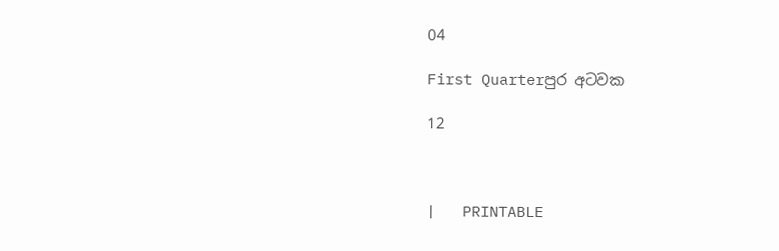04

First Quarterපුර අටවක

12



|   PRINTABLE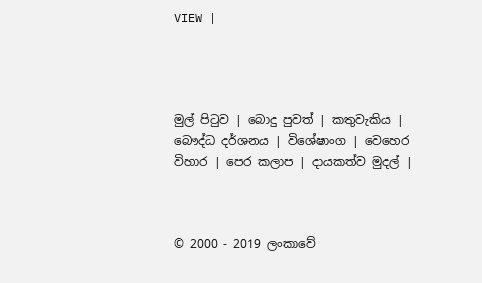VIEW |




මුල් පිටුව | බොදු පුවත් | කතුවැකිය | බෞද්ධ දර්ශනය | විශේෂාංග | වෙහෙර විහාර | පෙර කලාප | දායකත්ව මුදල් |



© 2000 - 2019 ලංකාවේ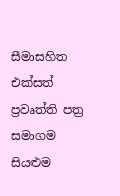සීමාසහිත එක්සත් ප්‍රවෘත්ති පත්‍ර සමාගම
සියළුම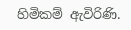හිමිකම් ඇවිරිණි.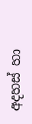අදහස් හා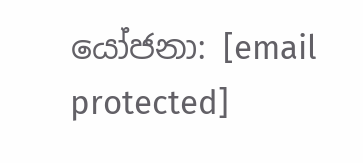යෝජනා: [email protected]